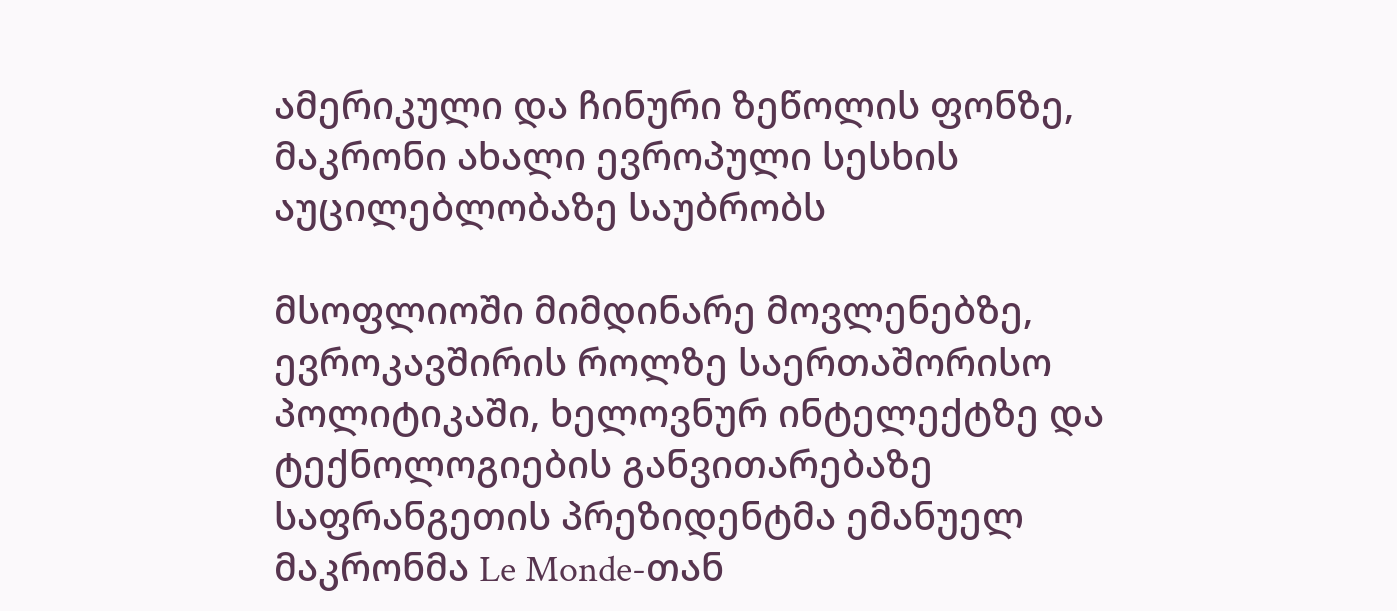ამერიკული და ჩინური ზეწოლის ფონზე, მაკრონი ახალი ევროპული სესხის აუცილებლობაზე საუბრობს

მსოფლიოში მიმდინარე მოვლენებზე, ევროკავშირის როლზე საერთაშორისო პოლიტიკაში, ხელოვნურ ინტელექტზე და ტექნოლოგიების განვითარებაზე საფრანგეთის პრეზიდენტმა ემანუელ მაკრონმა Le Monde-თან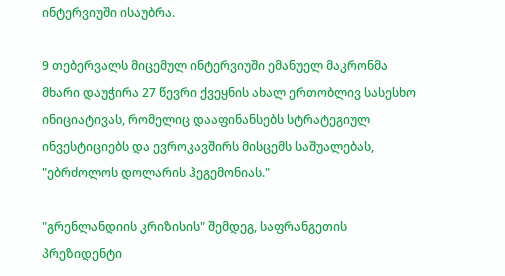ინტერვიუში ისაუბრა.

9 თებერვალს მიცემულ ინტერვიუში ემანუელ მაკრონმა მხარი დაუჭირა 27 წევრი ქვეყნის ახალ ერთობლივ სასესხო ინიციატივას, რომელიც დააფინანსებს სტრატეგიულ ინვესტიციებს და ევროკავშირს მისცემს საშუალებას, "ებრძოლოს დოლარის ჰეგემონიას."

"გრენლანდიის კრიზისის" შემდეგ, საფრანგეთის პრეზიდენტი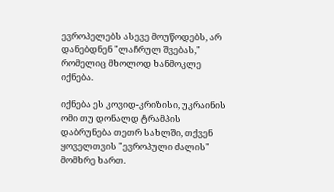ევროპელებს ასევე მოუწოდებს, არ დანებდნენ "ლაჩრულ შვებას," რომელიც მხოლოდ ხანმოკლე იქნება.

იქნება ეს კოვიდ-კრიზისი, უკრაინის ომი თუ დონალდ ტრამპის დაბრუნება თეთრ სახლში, თქვენ ყოველთვის "ევროპული ძალის" მომხრე ხართ.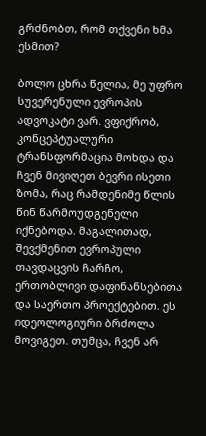გრძნობთ, რომ თქვენი ხმა ესმით?

ბოლო ცხრა წელია, მე უფრო სუვერენული ევროპის ადვოკატი ვარ. ვფიქრობ, კონცეპტუალური ტრანსფორმაცია მოხდა და ჩვენ მივიღეთ ბევრი ისეთი ზომა, რაც რამდენიმე წლის წინ წარმოუდგენელი იქნებოდა. მაგალითად, შევქმენით ევროპული თავდაცვის ჩარჩო, ერთობლივი დაფინანსებითა და საერთო პროექტებით. ეს იდეოლოგიური ბრძოლა მოვიგეთ. თუმცა, ჩვენ არ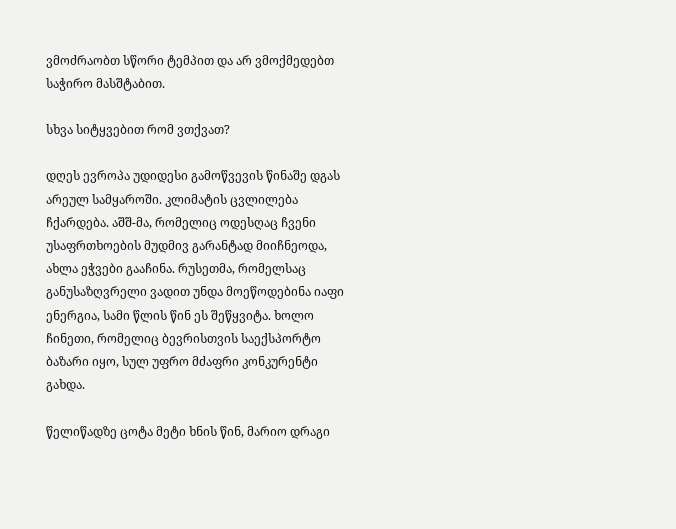ვმოძრაობთ სწორი ტემპით და არ ვმოქმედებთ საჭირო მასშტაბით.

სხვა სიტყვებით რომ ვთქვათ?

დღეს ევროპა უდიდესი გამოწვევის წინაშე დგას არეულ სამყაროში. კლიმატის ცვლილება ჩქარდება. აშშ-მა, რომელიც ოდესღაც ჩვენი უსაფრთხოების მუდმივ გარანტად მიიჩნეოდა, ახლა ეჭვები გააჩინა. რუსეთმა, რომელსაც განუსაზღვრელი ვადით უნდა მოეწოდებინა იაფი ენერგია, სამი წლის წინ ეს შეწყვიტა. ხოლო ჩინეთი, რომელიც ბევრისთვის საექსპორტო ბაზარი იყო, სულ უფრო მძაფრი კონკურენტი გახდა.

წელიწადზე ცოტა მეტი ხნის წინ, მარიო დრაგი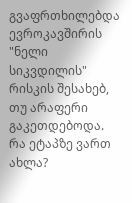გვაფრთხილებდა ევროკავშირის "ნელი სიკვდილის" რისკის შესახებ, თუ არაფერი გაკეთდებოდა. რა ეტაპზე ვართ ახლა?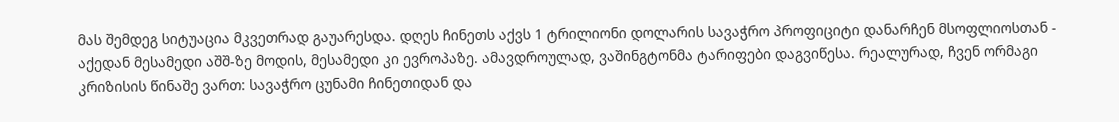მას შემდეგ სიტუაცია მკვეთრად გაუარესდა. დღეს ჩინეთს აქვს 1 ტრილიონი დოლარის სავაჭრო პროფიციტი დანარჩენ მსოფლიოსთან - აქედან მესამედი აშშ-ზე მოდის, მესამედი კი ევროპაზე. ამავდროულად, ვაშინგტონმა ტარიფები დაგვიწესა. რეალურად, ჩვენ ორმაგი კრიზისის წინაშე ვართ: სავაჭრო ცუნამი ჩინეთიდან და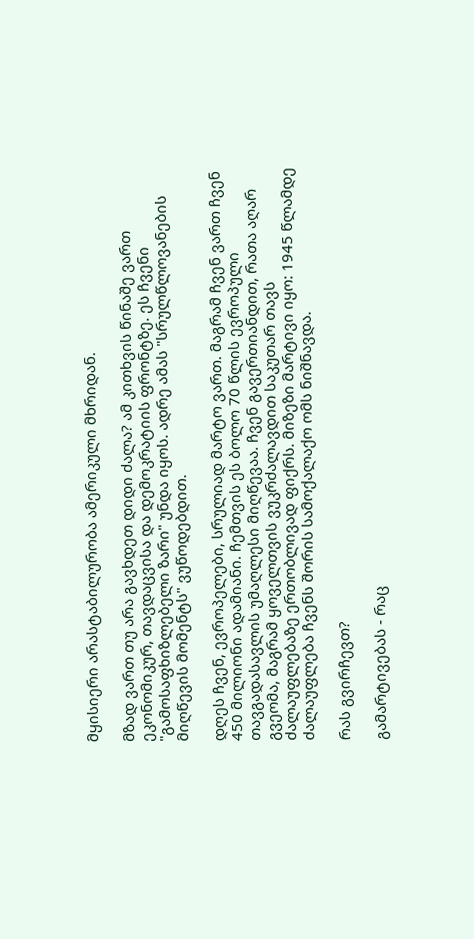მყისიერი არასტაბილურობა ამერიკული მხრიდან.

მზად ვართ თუ არა გავხდეთ დიდი ძალა? ამ კითხვის წინაშე ვართ ეკონომიკურ, თავდაცვისა და დემოკრატიის ფრონტზე. ეს ჩვენი "გამოსაფხიზლებელი ზარი" უნდა იყოს. ადრე ამას "სრულწლოვანების მიღწევის მომენტს" ვუწოდებდით.

დღეს ჩვენ, ევროპელები, სრულიად მარტო ვართ. მაგრამ ჩვენ ვართ ჩვენ 450 მილიონი ადამიანი. ჩემთვის ეს ბოლო 70 წლის ევროპული თავგადასავლის უმაღლესი მიღწევაა. ჩვენ გავერთიანდით, რათა აღარ გვეომა, მაგრამ ყოველთვის ვუკრძალავდით საკუთარ თავს ძალაუფლებაზე ერთობლივად ფიქრს. მიზეზი მარტივი იყო: 1945 წლამდე ძალაუფლება ჩვენს შორის სამოქალაქო ომს ნიშნავდა.

რას გვირჩევთ?

გამარტივებას - რაც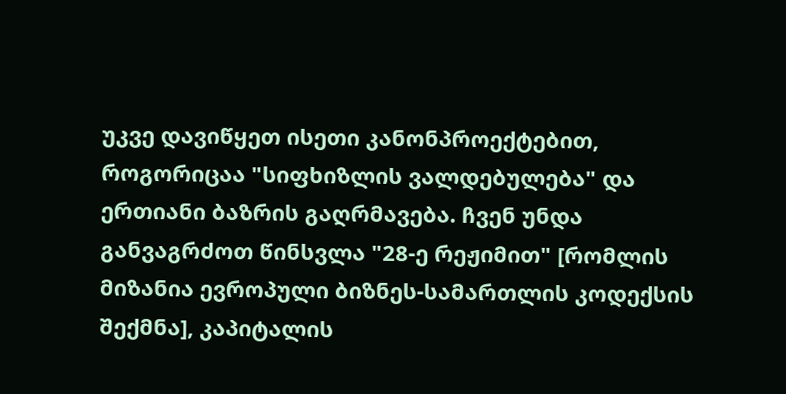უკვე დავიწყეთ ისეთი კანონპროექტებით, როგორიცაა "სიფხიზლის ვალდებულება" და ერთიანი ბაზრის გაღრმავება. ჩვენ უნდა განვაგრძოთ წინსვლა "28-ე რეჟიმით" [რომლის მიზანია ევროპული ბიზნეს-სამართლის კოდექსის შექმნა], კაპიტალის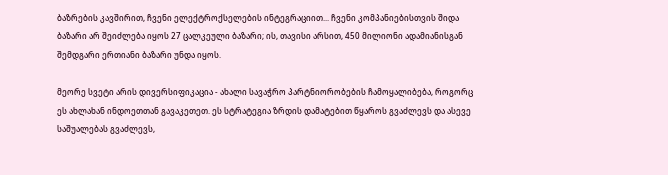ბაზრების კავშირით, ჩვენი ელექტროქსელების ინტეგრაციით... ჩვენი კომპანიებისთვის შიდა ბაზარი არ შეიძლება იყოს 27 ცალკეული ბაზარი; ის, თავისი არსით, 450 მილიონი ადამიანისგან შემდგარი ერთიანი ბაზარი უნდა იყოს.

მეორე სვეტი არის დივერსიფიკაცია - ახალი სავაჭრო პარტნიორობების ჩამოყალიბება, როგორც ეს ახლახან ინდოეთთან გავაკეთეთ. ეს სტრატეგია ზრდის დამატებით წყაროს გვაძლევს და ასევე საშუალებას გვაძლევს,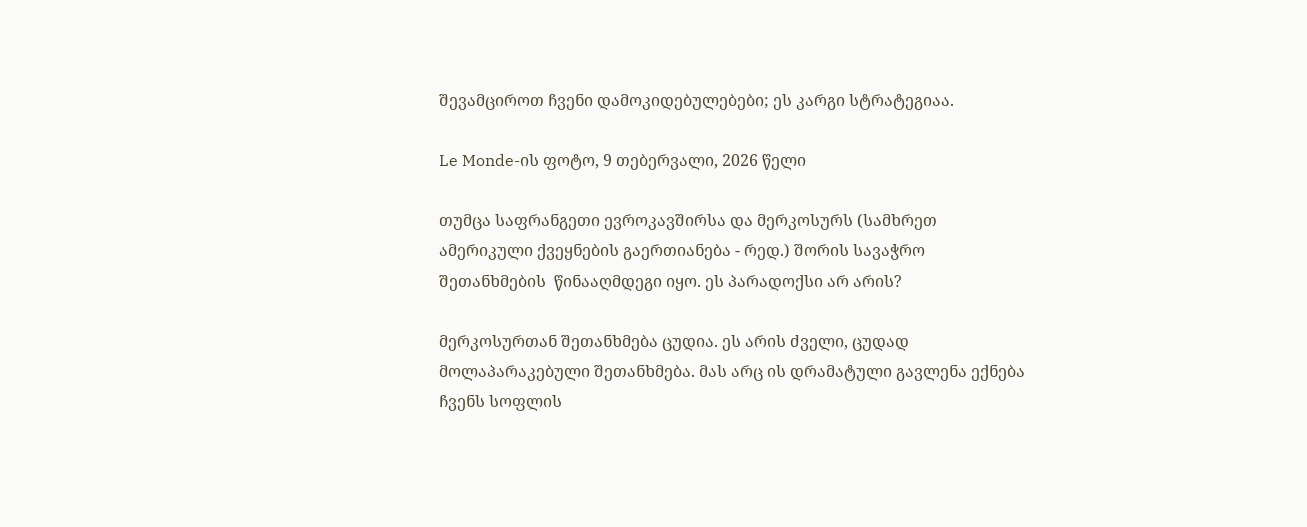შევამციროთ ჩვენი დამოკიდებულებები; ეს კარგი სტრატეგიაა.

Le Monde-ის ფოტო, 9 თებერვალი, 2026 წელი

თუმცა საფრანგეთი ევროკავშირსა და მერკოსურს (სამხრეთ ამერიკული ქვეყნების გაერთიანება - რედ.) შორის სავაჭრო შეთანხმების  წინააღმდეგი იყო. ეს პარადოქსი არ არის?

მერკოსურთან შეთანხმება ცუდია. ეს არის ძველი, ცუდად მოლაპარაკებული შეთანხმება. მას არც ის დრამატული გავლენა ექნება ჩვენს სოფლის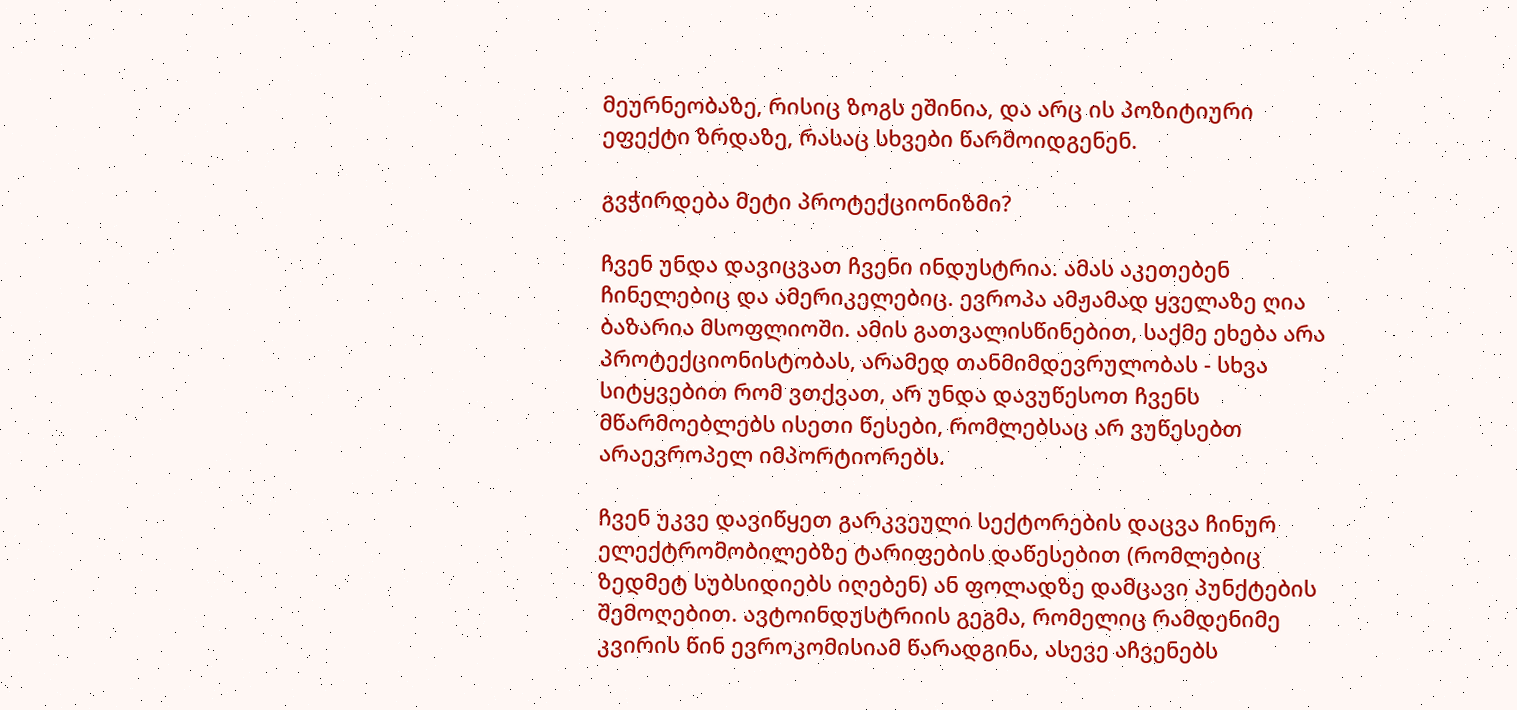მეურნეობაზე, რისიც ზოგს ეშინია, და არც ის პოზიტიური ეფექტი ზრდაზე, რასაც სხვები წარმოიდგენენ.

გვჭირდება მეტი პროტექციონიზმი?

ჩვენ უნდა დავიცვათ ჩვენი ინდუსტრია. ამას აკეთებენ ჩინელებიც და ამერიკელებიც. ევროპა ამჟამად ყველაზე ღია ბაზარია მსოფლიოში. ამის გათვალისწინებით, საქმე ეხება არა პროტექციონისტობას, არამედ თანმიმდევრულობას - სხვა სიტყვებით რომ ვთქვათ, არ უნდა დავუწესოთ ჩვენს მწარმოებლებს ისეთი წესები, რომლებსაც არ ვუწესებთ არაევროპელ იმპორტიორებს.

ჩვენ უკვე დავიწყეთ გარკვეული სექტორების დაცვა ჩინურ ელექტრომობილებზე ტარიფების დაწესებით (რომლებიც ზედმეტ სუბსიდიებს იღებენ) ან ფოლადზე დამცავი პუნქტების შემოღებით. ავტოინდუსტრიის გეგმა, რომელიც რამდენიმე კვირის წინ ევროკომისიამ წარადგინა, ასევე აჩვენებს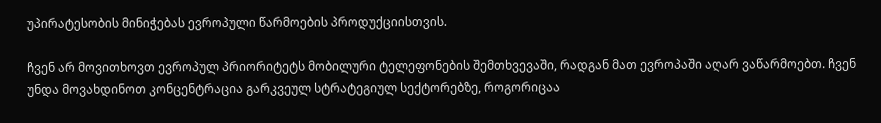უპირატესობის მინიჭებას ევროპული წარმოების პროდუქციისთვის.

ჩვენ არ მოვითხოვთ ევროპულ პრიორიტეტს მობილური ტელეფონების შემთხვევაში, რადგან მათ ევროპაში აღარ ვაწარმოებთ. ჩვენ უნდა მოვახდინოთ კონცენტრაცია გარკვეულ სტრატეგიულ სექტორებზე, როგორიცაა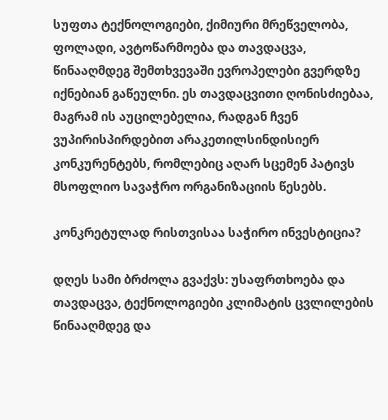სუფთა ტექნოლოგიები, ქიმიური მრეწველობა, ფოლადი, ავტოწარმოება და თავდაცვა, წინააღმდეგ შემთხვევაში ევროპელები გვერდზე იქნებიან გაწეულნი. ეს თავდაცვითი ღონისძიებაა, მაგრამ ის აუცილებელია, რადგან ჩვენ ვუპირისპირდებით არაკეთილსინდისიერ კონკურენტებს, რომლებიც აღარ სცემენ პატივს მსოფლიო სავაჭრო ორგანიზაციის წესებს.

კონკრეტულად რისთვისაა საჭირო ინვესტიცია?

დღეს სამი ბრძოლა გვაქვს: უსაფრთხოება და თავდაცვა, ტექნოლოგიები კლიმატის ცვლილების წინააღმდეგ და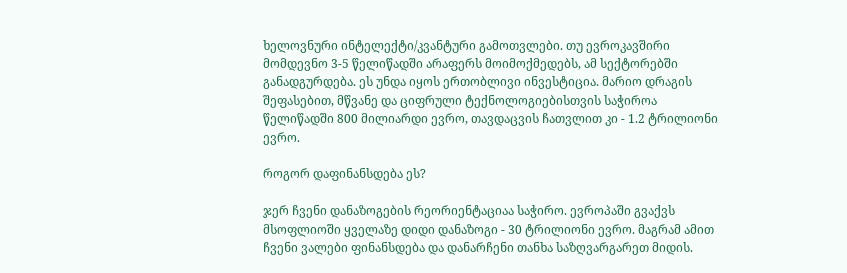ხელოვნური ინტელექტი/კვანტური გამოთვლები. თუ ევროკავშირი მომდევნო 3-5 წელიწადში არაფერს მოიმოქმედებს, ამ სექტორებში განადგურდება. ეს უნდა იყოს ერთობლივი ინვესტიცია. მარიო დრაგის შეფასებით, მწვანე და ციფრული ტექნოლოგიებისთვის საჭიროა წელიწადში 800 მილიარდი ევრო, თავდაცვის ჩათვლით კი - 1.2 ტრილიონი ევრო.

როგორ დაფინანსდება ეს?

ჯერ ჩვენი დანაზოგების რეორიენტაციაა საჭირო. ევროპაში გვაქვს მსოფლიოში ყველაზე დიდი დანაზოგი - 30 ტრილიონი ევრო. მაგრამ ამით ჩვენი ვალები ფინანსდება და დანარჩენი თანხა საზღვარგარეთ მიდის.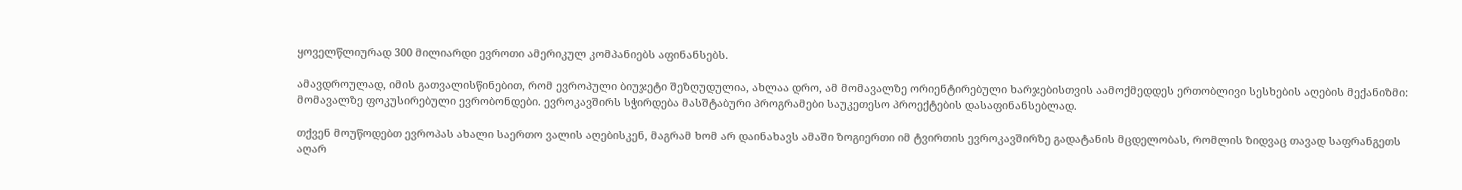ყოველწლიურად 300 მილიარდი ევროთი ამერიკულ კომპანიებს აფინანსებს.

ამავდროულად, იმის გათვალისწინებით, რომ ევროპული ბიუჯეტი შეზღუდულია, ახლაა დრო, ამ მომავალზე ორიენტირებული ხარჯებისთვის აამოქმედდეს ერთობლივი სესხების აღების მექანიზმი: მომავალზე ფოკუსირებული ევრობონდები. ევროკავშირს სჭირდება მასშტაბური პროგრამები საუკეთესო პროექტების დასაფინანსებლად.

თქვენ მოუწოდებთ ევროპას ახალი საერთო ვალის აღებისკენ, მაგრამ ხომ არ დაინახავს ამაში ზოგიერთი იმ ტვირთის ევროკავშირზე გადატანის მცდელობას, რომლის ზიდვაც თავად საფრანგეთს აღარ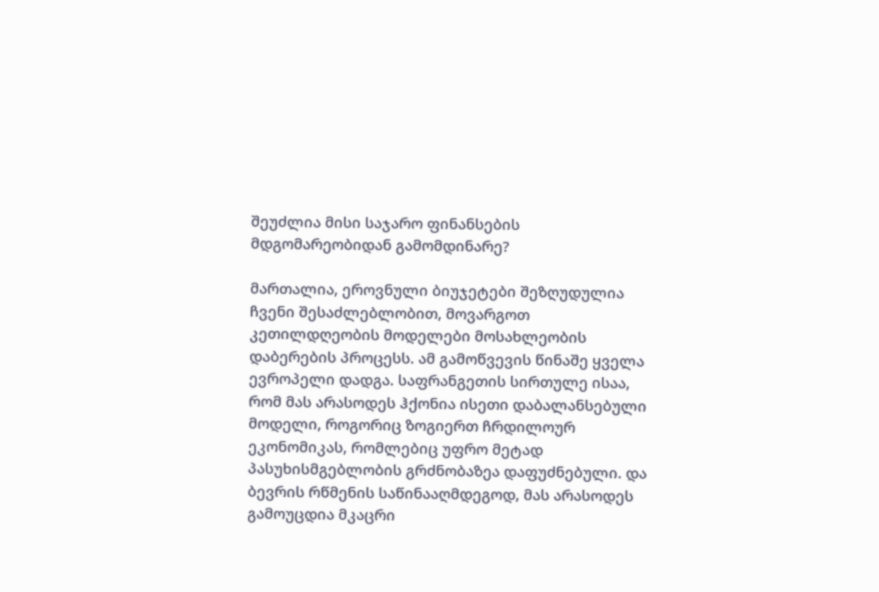შეუძლია მისი საჯარო ფინანსების მდგომარეობიდან გამომდინარე?

მართალია, ეროვნული ბიუჯეტები შეზღუდულია ჩვენი შესაძლებლობით, მოვარგოთ კეთილდღეობის მოდელები მოსახლეობის დაბერების პროცესს. ამ გამოწვევის წინაშე ყველა ევროპელი დადგა. საფრანგეთის სირთულე ისაა, რომ მას არასოდეს ჰქონია ისეთი დაბალანსებული მოდელი, როგორიც ზოგიერთ ჩრდილოურ ეკონომიკას, რომლებიც უფრო მეტად პასუხისმგებლობის გრძნობაზეა დაფუძნებული. და ბევრის რწმენის საწინააღმდეგოდ, მას არასოდეს გამოუცდია მკაცრი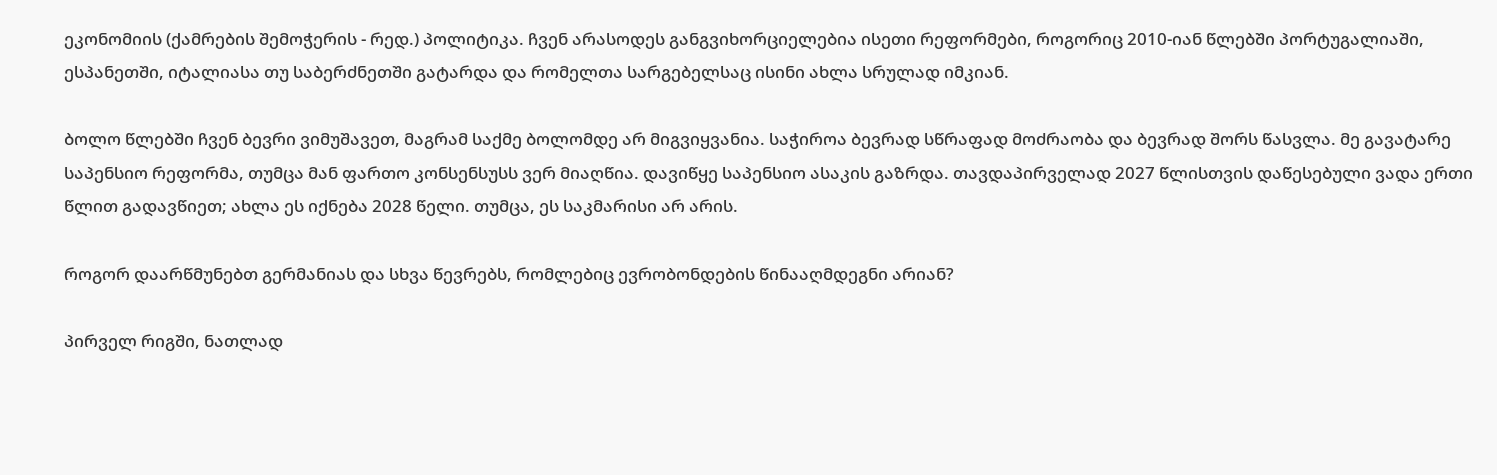ეკონომიის (ქამრების შემოჭერის - რედ.) პოლიტიკა. ჩვენ არასოდეს განგვიხორციელებია ისეთი რეფორმები, როგორიც 2010-იან წლებში პორტუგალიაში, ესპანეთში, იტალიასა თუ საბერძნეთში გატარდა და რომელთა სარგებელსაც ისინი ახლა სრულად იმკიან.

ბოლო წლებში ჩვენ ბევრი ვიმუშავეთ, მაგრამ საქმე ბოლომდე არ მიგვიყვანია. საჭიროა ბევრად სწრაფად მოძრაობა და ბევრად შორს წასვლა. მე გავატარე საპენსიო რეფორმა, თუმცა მან ფართო კონსენსუსს ვერ მიაღწია. დავიწყე საპენსიო ასაკის გაზრდა. თავდაპირველად 2027 წლისთვის დაწესებული ვადა ერთი წლით გადავწიეთ; ახლა ეს იქნება 2028 წელი. თუმცა, ეს საკმარისი არ არის.

როგორ დაარწმუნებთ გერმანიას და სხვა წევრებს, რომლებიც ევრობონდების წინააღმდეგნი არიან?

პირველ რიგში, ნათლად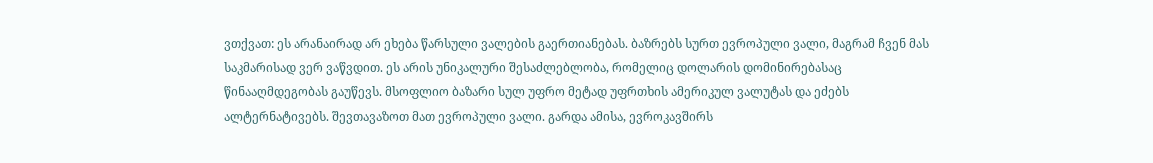ვთქვათ: ეს არანაირად არ ეხება წარსული ვალების გაერთიანებას. ბაზრებს სურთ ევროპული ვალი, მაგრამ ჩვენ მას საკმარისად ვერ ვაწვდით. ეს არის უნიკალური შესაძლებლობა, რომელიც დოლარის დომინირებასაც წინააღმდეგობას გაუწევს. მსოფლიო ბაზარი სულ უფრო მეტად უფრთხის ამერიკულ ვალუტას და ეძებს ალტერნატივებს. შევთავაზოთ მათ ევროპული ვალი. გარდა ამისა, ევროკავშირს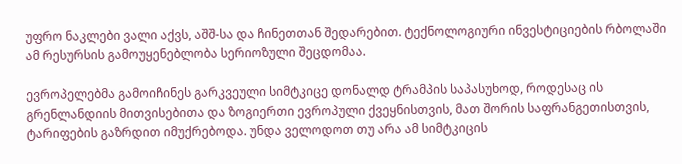უფრო ნაკლები ვალი აქვს, აშშ-სა და ჩინეთთან შედარებით. ტექნოლოგიური ინვესტიციების რბოლაში ამ რესურსის გამოუყენებლობა სერიოზული შეცდომაა.

ევროპელებმა გამოიჩინეს გარკვეული სიმტკიცე დონალდ ტრამპის საპასუხოდ, როდესაც ის გრენლანდიის მითვისებითა და ზოგიერთი ევროპული ქვეყნისთვის, მათ შორის საფრანგეთისთვის, ტარიფების გაზრდით იმუქრებოდა. უნდა ველოდოთ თუ არა ამ სიმტკიცის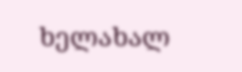ხელახალ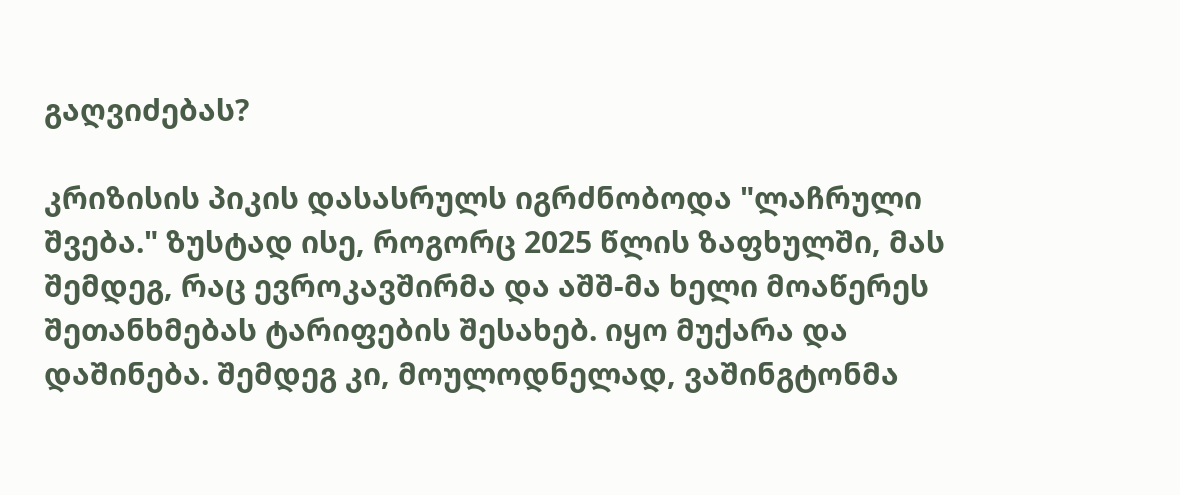გაღვიძებას?

კრიზისის პიკის დასასრულს იგრძნობოდა "ლაჩრული შვება." ზუსტად ისე, როგორც 2025 წლის ზაფხულში, მას შემდეგ, რაც ევროკავშირმა და აშშ-მა ხელი მოაწერეს შეთანხმებას ტარიფების შესახებ. იყო მუქარა და დაშინება. შემდეგ კი, მოულოდნელად, ვაშინგტონმა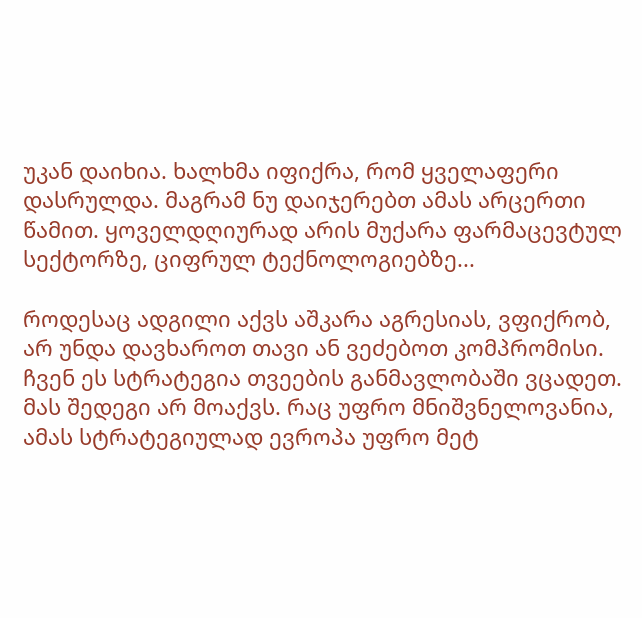უკან დაიხია. ხალხმა იფიქრა, რომ ყველაფერი დასრულდა. მაგრამ ნუ დაიჯერებთ ამას არცერთი წამით. ყოველდღიურად არის მუქარა ფარმაცევტულ სექტორზე, ციფრულ ტექნოლოგიებზე...

როდესაც ადგილი აქვს აშკარა აგრესიას, ვფიქრობ, არ უნდა დავხაროთ თავი ან ვეძებოთ კომპრომისი. ჩვენ ეს სტრატეგია თვეების განმავლობაში ვცადეთ. მას შედეგი არ მოაქვს. რაც უფრო მნიშვნელოვანია, ამას სტრატეგიულად ევროპა უფრო მეტ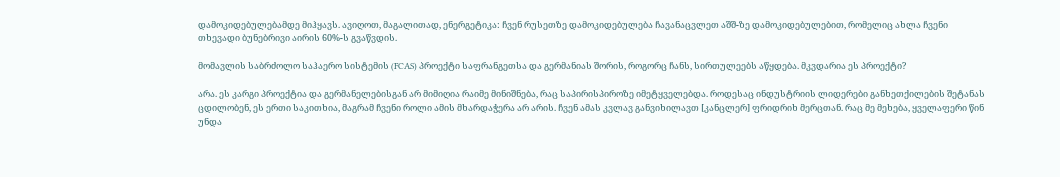დამოკიდებულებამდე მიჰყავს. ავიღოთ, მაგალითად, ენერგეტიკა: ჩვენ რუსეთზე დამოკიდებულება ჩავანაცვლეთ აშშ-ზე დამოკიდებულებით, რომელიც ახლა ჩვენი თხევადი ბუნებრივი აირის 60%-ს გვაწვდის.

მომავლის საბრძოლო საჰაერო სისტემის (FCAS) პროექტი საფრანგეთსა და გერმანიას შორის, როგორც ჩანს, სირთულეებს აწყდება. მკვდარია ეს პროექტი?

არა. ეს კარგი პროექტია და გერმანელებისგან არ მიმიღია რაიმე მინიშნება, რაც საპირისპიროზე იმეტყველებდა. როდესაც ინდუსტრიის ლიდერები განხეთქილების შეტანას ცდილობენ, ეს ერთი საკითხია, მაგრამ ჩვენი როლი ამის მხარდაჭერა არ არის. ჩვენ ამას კვლავ განვიხილავთ [კანცლერ] ფრიდრიხ მერცთან. რაც მე მეხება, ყველაფერი წინ უნდა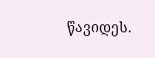წავიდეს.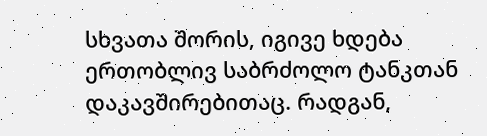სხვათა შორის, იგივე ხდება ერთობლივ საბრძოლო ტანკთან დაკავშირებითაც. რადგან,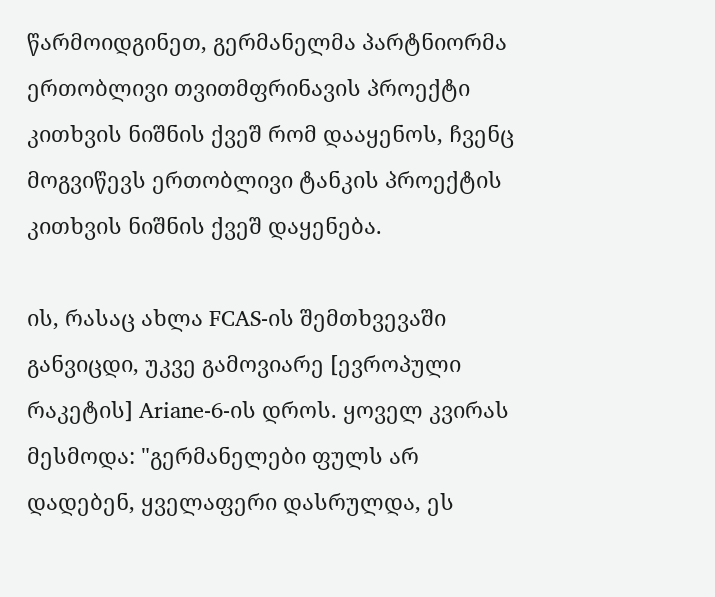წარმოიდგინეთ, გერმანელმა პარტნიორმა ერთობლივი თვითმფრინავის პროექტი კითხვის ნიშნის ქვეშ რომ დააყენოს, ჩვენც მოგვიწევს ერთობლივი ტანკის პროექტის კითხვის ნიშნის ქვეშ დაყენება.

ის, რასაც ახლა FCAS-ის შემთხვევაში განვიცდი, უკვე გამოვიარე [ევროპული რაკეტის] Ariane-6-ის დროს. ყოველ კვირას მესმოდა: "გერმანელები ფულს არ დადებენ, ყველაფერი დასრულდა, ეს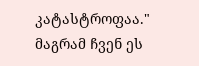კატასტროფაა." მაგრამ ჩვენ ეს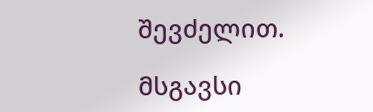შევძელით.

მსგავსი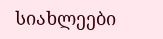სიახლეები